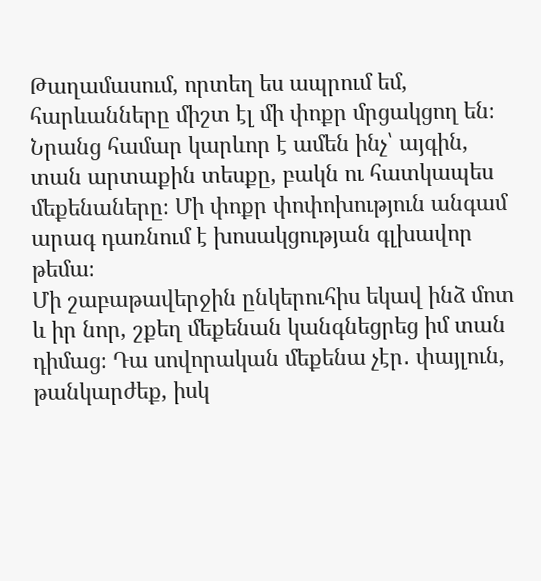Թաղամասում, որտեղ ես ապրում եմ, հարևանները միշտ էլ մի փոքր մրցակցող են։ Նրանց համար կարևոր է ամեն ինչ՝ այգին, տան արտաքին տեսքը, բակն ու հատկապես մեքենաները։ Մի փոքր փոփոխություն անգամ արագ դառնում է խոսակցության գլխավոր թեմա։
Մի շաբաթավերջին ընկերուհիս եկավ ինձ մոտ և իր նոր, շքեղ մեքենան կանգնեցրեց իմ տան դիմաց։ Դա սովորական մեքենա չէր․ փայլուն, թանկարժեք, իսկ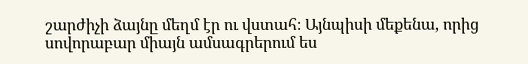շարժիչի ձայնը մեղմ էր ու վստահ։ Այնպիսի մեքենա, որից սովորաբար միայն ամսագրերում ես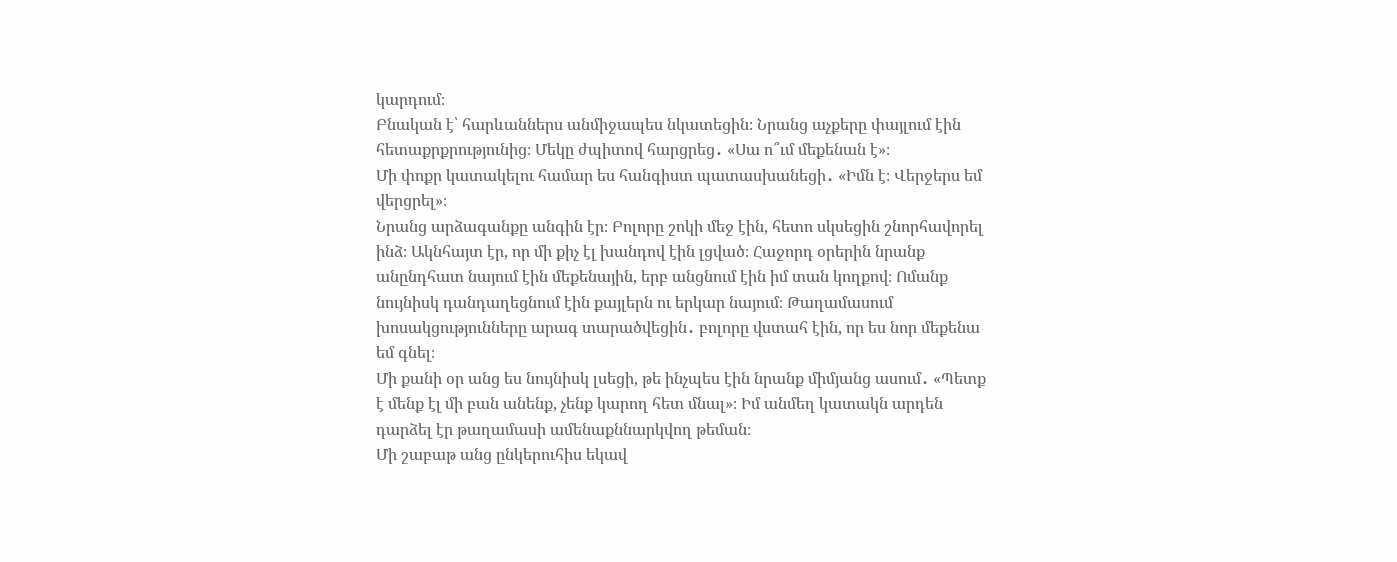կարդում։
Բնական է՝ հարևաններս անմիջապես նկատեցին։ Նրանց աչքերը փայլում էին հետաքրքրությունից։ Մեկը ժպիտով հարցրեց․ «Սա ո՞ւմ մեքենան է»։
Մի փոքր կատակելու համար ես հանգիստ պատասխանեցի․ «Իմն է։ Վերջերս եմ վերցրել»։
Նրանց արձագանքը անգին էր։ Բոլորը շոկի մեջ էին, հետո սկսեցին շնորհավորել ինձ։ Ակնհայտ էր, որ մի քիչ էլ խանդով էին լցված։ Հաջորդ օրերին նրանք անընդհատ նայում էին մեքենային, երբ անցնում էին իմ տան կողքով։ Ոմանք նույնիսկ դանդաղեցնում էին քայլերն ու երկար նայում։ Թաղամասում խոսակցությունները արագ տարածվեցին․ բոլորը վստահ էին, որ ես նոր մեքենա եմ գնել։
Մի քանի օր անց ես նույնիսկ լսեցի, թե ինչպես էին նրանք միմյանց ասում․ «Պետք է մենք էլ մի բան անենք, չենք կարող հետ մնալ»։ Իմ անմեղ կատակն արդեն դարձել էր թաղամասի ամենաքննարկվող թեման։
Մի շաբաթ անց ընկերուհիս եկավ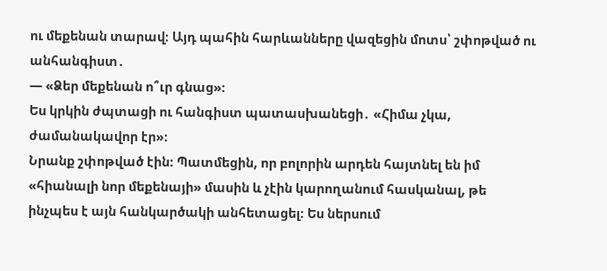ու մեքենան տարավ։ Այդ պահին հարևանները վազեցին մոտս՝ շփոթված ու անհանգիստ․
— «Ձեր մեքենան ո՞ւր գնաց»։
Ես կրկին ժպտացի ու հանգիստ պատասխանեցի․ «Հիմա չկա, ժամանակավոր էր»։
Նրանք շփոթված էին։ Պատմեցին, որ բոլորին արդեն հայտնել են իմ «հիանալի նոր մեքենայի» մասին և չէին կարողանում հասկանալ, թե ինչպես է այն հանկարծակի անհետացել։ Ես ներսում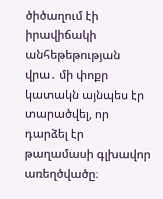ծիծաղում էի իրավիճակի անհեթեթության վրա․ մի փոքր կատակն այնպես էր տարածվել, որ դարձել էր թաղամասի գլխավոր առեղծվածը։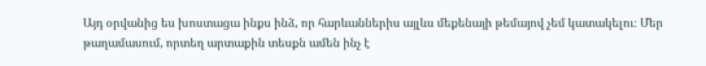Այդ օրվանից ես խոստացա ինքս ինձ, որ հարևաններիս այլևս մեքենայի թեմայով չեմ կատակելու։ Մեր թաղամասում, որտեղ արտաքին տեսքն ամեն ինչ է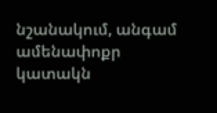նշանակում, անգամ ամենափոքր կատակն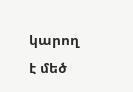կարող է մեծ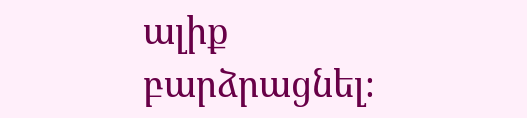ալիք բարձրացնել։